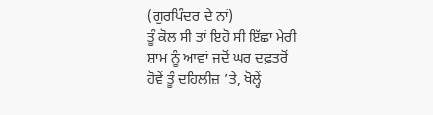(ਗੁਰਪਿੰਦਰ ਦੇ ਨਾਂ)
ਤੂੰ ਕੋਲ ਸੀ ਤਾਂ ਇਹੋ ਸੀ ਇੱਛਾ ਮੇਰੀ
ਸ਼ਾਮ ਨੂੰ ਆਵਾਂ ਜਦੋਂ ਘਰ ਦਫ਼ਤਰੋਂ
ਹੋਵੇਂ ਤੂੰ ਦਹਿਲੀਜ਼ ’ਤੇ, ਖੋਲ੍ਹੇਂ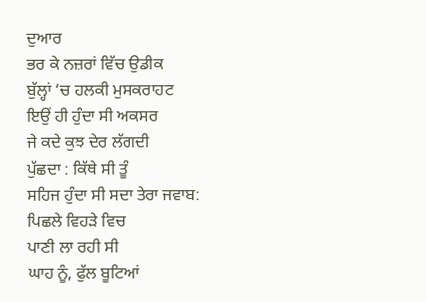ਦੁਆਰ
ਭਰ ਕੇ ਨਜ਼ਰਾਂ ਵਿੱਚ ਉਡੀਕ
ਬੁੱਲ੍ਹਾਂ ‘ਚ ਹਲਕੀ ਮੁਸਕਰਾਹਟ
ਇਉਂ ਹੀ ਹੁੰਦਾ ਸੀ ਅਕਸਰ
ਜੇ ਕਦੇ ਕੁਝ ਦੇਰ ਲੱਗਦੀ
ਪੁੱਛਦਾ : ਕਿੱਥੇ ਸੀ ਤੂੰ
ਸਹਿਜ ਹੁੰਦਾ ਸੀ ਸਦਾ ਤੇਰਾ ਜਵਾਬ:
ਪਿਛਲੇ ਵਿਹੜੇ ਵਿਚ
ਪਾਣੀ ਲਾ ਰਹੀ ਸੀ
ਘਾਹ ਨੂੰ, ਫੁੱਲ ਬੂਟਿਆਂ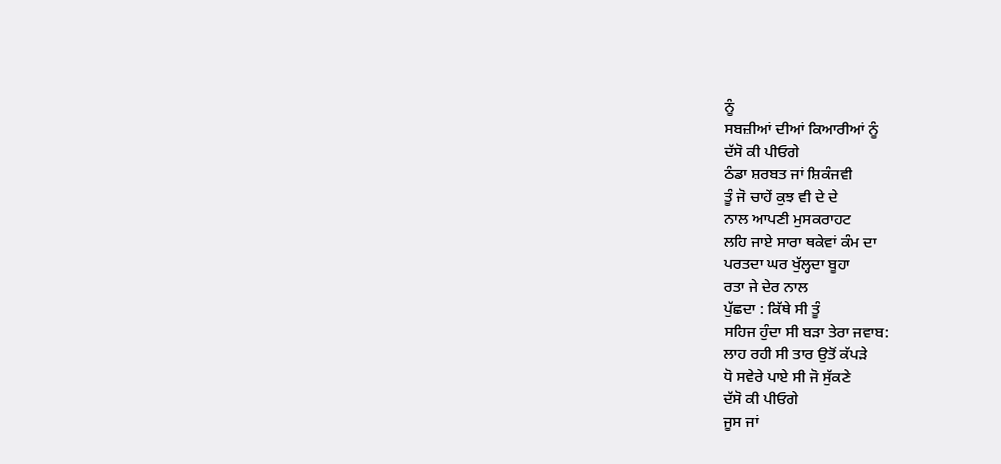ਨੂੰ
ਸਬਜ਼ੀਆਂ ਦੀਆਂ ਕਿਆਰੀਆਂ ਨੂੰ
ਦੱਸੋ ਕੀ ਪੀਓਗੇ
ਠੰਡਾ ਸ਼ਰਬਤ ਜਾਂ ਸ਼ਿਕੰਜਵੀ
ਤੂੰ ਜੋ ਚਾਹੇਂ ਕੁਝ ਵੀ ਦੇ ਦੇ
ਨਾਲ ਆਪਣੀ ਮੁਸਕਰਾਹਟ
ਲਹਿ ਜਾਏ ਸਾਰਾ ਥਕੇਵਾਂ ਕੰਮ ਦਾ
ਪਰਤਦਾ ਘਰ ਖੁੱਲ੍ਹਦਾ ਬੂਹਾ
ਰਤਾ ਜੇ ਦੇਰ ਨਾਲ
ਪੁੱਛਦਾ : ਕਿੱਥੇ ਸੀ ਤੂੰ
ਸਹਿਜ ਹੁੰਦਾ ਸੀ ਬੜਾ ਤੇਰਾ ਜਵਾਬ:
ਲਾਹ ਰਹੀ ਸੀ ਤਾਰ ਉਤੋਂ ਕੱਪੜੇ
ਧੋ ਸਵੇਰੇ ਪਾਏ ਸੀ ਜੋ ਸੁੱਕਣੇ
ਦੱਸੋ ਕੀ ਪੀਓਗੇ
ਜੂਸ ਜਾਂ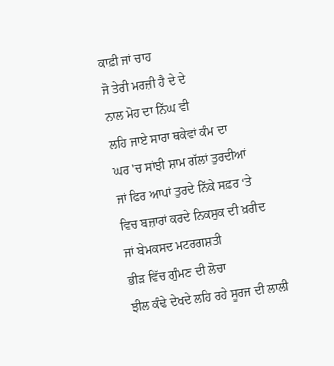ਕਾਫ਼ੀ ਜਾਂ ਚਾਹ
ਜੋ ਤੇਰੀ ਮਰਜ਼ੀ ਹੈ ਦੇ ਦੇ
ਨਾਲ ਮੋਹ ਦਾ ਨਿੱਘ ਵੀ
ਲਹਿ ਜਾਏ ਸਾਰਾ ਥਕੇਵਾਂ ਕੰਮ ਦਾ
ਘਰ 'ਚ ਸਾਂਝੀ ਸ਼ਾਮ ਗੱਲਾਂ ਤੁਰਦੀਆਂ
ਜਾਂ ਫਿਰ ਆਪਾਂ ਤੁਰਦੇ ਨਿੱਕੇ ਸਫ਼ਰ ‘ਤੇ
ਵਿਚ ਬਜ਼ਾਰਾਂ ਕਰਦੇ ਨਿਕਸੁਕ ਦੀ ਖ਼ਰੀਦ
ਜਾਂ ਬੇਮਕਸਦ ਮਟਰਗਸ਼ਤੀ
ਭੀੜ ਵਿੱਚ ਗੁੰਮਣ ਦੀ ਲੋਚਾ
ਝੀਲ ਕੰਢੇ ਦੇਖਦੇ ਲਹਿ ਰਹੇ ਸੂਰਜ ਦੀ ਲਾਲੀ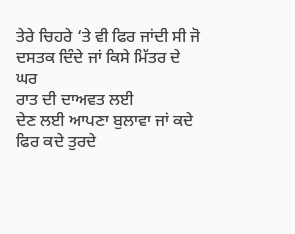ਤੇਰੇ ਚਿਹਰੇ ‘ਤੇ ਵੀ ਫਿਰ ਜਾਂਦੀ ਸੀ ਜੋ
ਦਸਤਕ ਦਿੰਦੇ ਜਾਂ ਕਿਸੇ ਮਿੱਤਰ ਦੇ ਘਰ
ਰਾਤ ਦੀ ਦਾਅਵਤ ਲਈ
ਦੇਣ ਲਈ ਆਪਣਾ ਬੁਲਾਵਾ ਜਾਂ ਕਦੇ
ਫਿਰ ਕਦੇ ਤੁਰਦੇ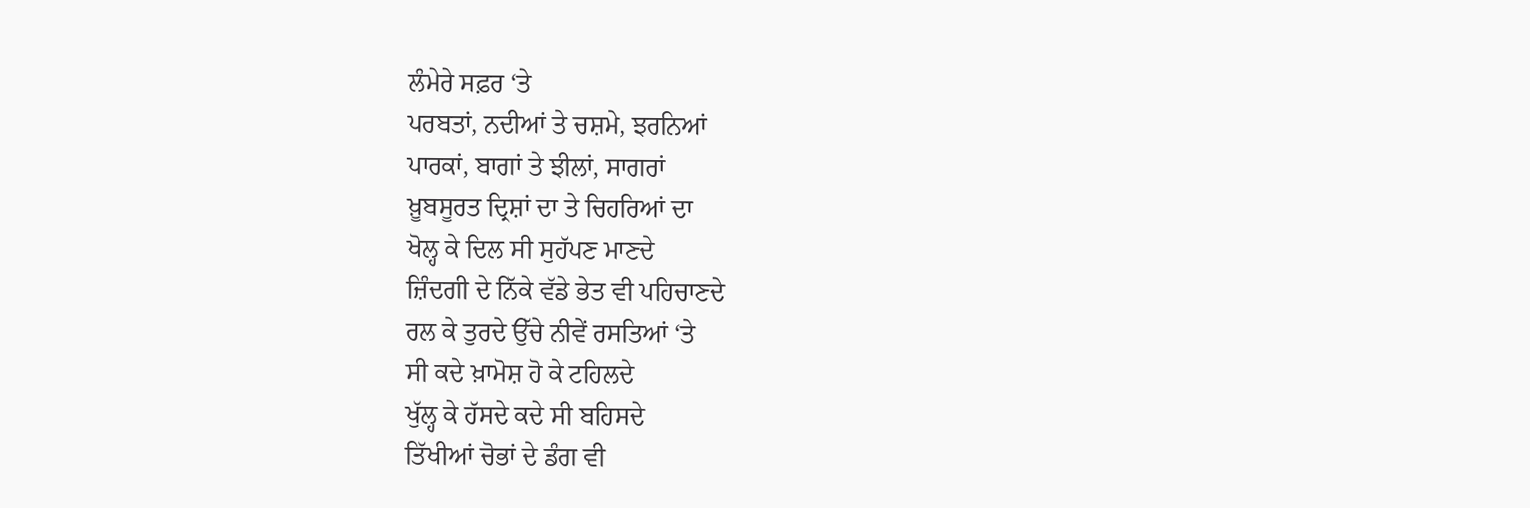ਲੰਮੇਰੇ ਸਫ਼ਰ ‘ਤੇ
ਪਰਬਤਾਂ, ਨਦੀਆਂ ਤੇ ਚਸ਼ਮੇ, ਝਰਨਿਆਂ
ਪਾਰਕਾਂ, ਬਾਗਾਂ ਤੇ ਝੀਲਾਂ, ਸਾਗਰਾਂ
ਖ਼ੂਬਸੂਰਤ ਦ੍ਰਿਸ਼ਾਂ ਦਾ ਤੇ ਚਿਹਰਿਆਂ ਦਾ
ਖੋਲ੍ਹ ਕੇ ਦਿਲ ਸੀ ਸੁਹੱਪਣ ਮਾਣਦੇ
ਜ਼ਿੰਦਗੀ ਦੇ ਨਿੱਕੇ ਵੱਡੇ ਭੇਤ ਵੀ ਪਹਿਚਾਣਦੇ
ਰਲ ਕੇ ਤੁਰਦੇ ਉੱਚੇ ਨੀਵੇਂ ਰਸਤਿਆਂ ‘ਤੇ
ਸੀ ਕਦੇ ਖ਼ਾਮੋਸ਼ ਹੋ ਕੇ ਟਹਿਲਦੇ
ਖੁੱਲ੍ਹ ਕੇ ਹੱਸਦੇ ਕਦੇ ਸੀ ਬਹਿਸਦੇ
ਤਿੱਖੀਆਂ ਚੋਭਾਂ ਦੇ ਡੰਗ ਵੀ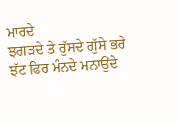ਮਾਰਦੇ
ਝਗੜਦੇ ਤੇ ਰੁੱਸਦੇ ਗੁੱਸੇ ਭਰੇ
ਝੱਟ ਫਿਰ ਮੰਨਦੇ ਮਨਾਉਂਦੇ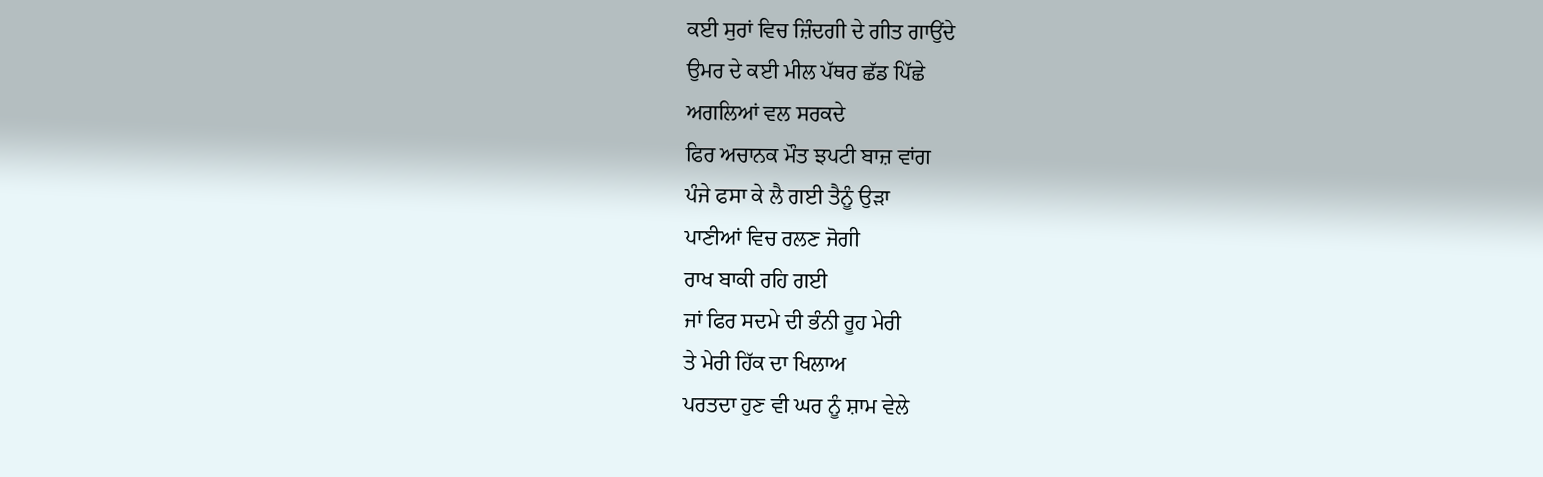ਕਈ ਸੁਰਾਂ ਵਿਚ ਜ਼ਿੰਦਗੀ ਦੇ ਗੀਤ ਗਾਉਂਦੇ
ਉਮਰ ਦੇ ਕਈ ਮੀਲ ਪੱਥਰ ਛੱਡ ਪਿੱਛੇ
ਅਗਲਿਆਂ ਵਲ ਸਰਕਦੇ
ਫਿਰ ਅਚਾਨਕ ਮੌਤ ਝਪਟੀ ਬਾਜ਼ ਵਾਂਗ
ਪੰਜੇ ਫਸਾ ਕੇ ਲੈ ਗਈ ਤੈਨੂੰ ਉੜਾ
ਪਾਣੀਆਂ ਵਿਚ ਰਲਣ ਜੋਗੀ
ਰਾਖ ਬਾਕੀ ਰਹਿ ਗਈ
ਜਾਂ ਫਿਰ ਸਦਮੇ ਦੀ ਭੰਨੀ ਰੂਹ ਮੇਰੀ
ਤੇ ਮੇਰੀ ਹਿੱਕ ਦਾ ਖਿਲਾਅ
ਪਰਤਦਾ ਹੁਣ ਵੀ ਘਰ ਨੂੰ ਸ਼ਾਮ ਵੇਲੇ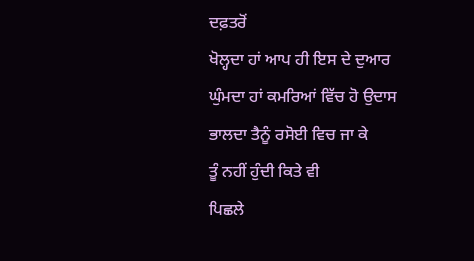ਦਫ਼ਤਰੋਂ
ਖੋਲ੍ਹਦਾ ਹਾਂ ਆਪ ਹੀ ਇਸ ਦੇ ਦੁਆਰ
ਘੁੰਮਦਾ ਹਾਂ ਕਮਰਿਆਂ ਵਿੱਚ ਹੋ ਉਦਾਸ
ਭਾਲਦਾ ਤੈਨੂੰ ਰਸੋਈ ਵਿਚ ਜਾ ਕੇ
ਤੂੰ ਨਹੀਂ ਹੁੰਦੀ ਕਿਤੇ ਵੀ
ਪਿਛਲੇ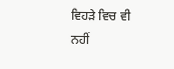ਵਿਹੜੇ ਵਿਚ ਵੀ ਨਹੀਂ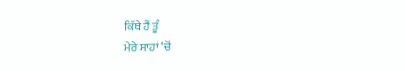ਕਿੱਥੇ ਹੈਂ ਤੂੰ
ਮੇਰੇ ਸਾਹਾਂ ‘ਚੋਂ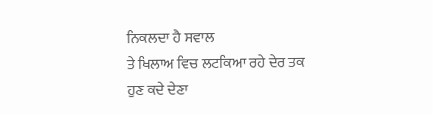ਨਿਕਲਦਾ ਹੈ ਸਵਾਲ
ਤੇ ਖਿਲਾਅ ਵਿਚ ਲਟਕਿਆ ਰਹੇ ਦੇਰ ਤਕ
ਹੁਣ ਕਦੇ ਦੇਣਾ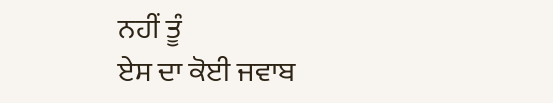ਨਹੀਂ ਤੂੰ
ਏਸ ਦਾ ਕੋਈ ਜਵਾਬ